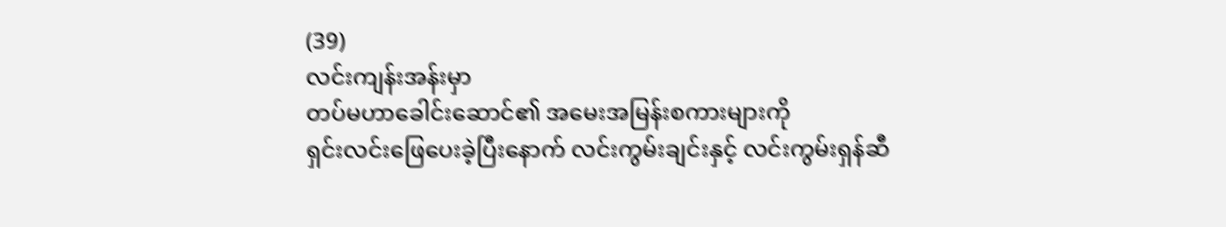(39)
လင်းကျန်းအန်းမှာ
တပ်မဟာခေါင်းဆောင်၏ အမေးအမြန်းစကားများကို
ရှင်းလင်းဖြေပေးခဲ့ပြီးနောက် လင်းကွမ်းချင်းနှင့် လင်းကွမ်းရှန်ဆီ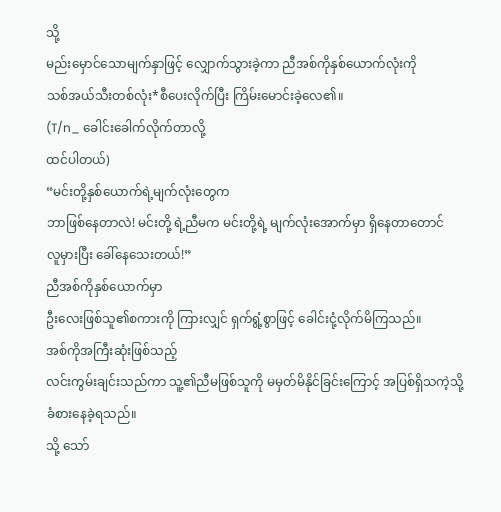သို့
မည်းမှောင်သောမျက်နှာဖြင့် လျှောက်သွားခဲ့ကာ ညီအစ်ကိုနှစ်ယောက်လုံးကို
သစ်အယ်သီးတစ်လုံး*စီပေးလိုက်ပြီး ကြိမ်းမောင်းခဲ့လေ၏။
(T/n_ ခေါင်းခေါက်လိုက်တာလို့
ထင်ပါတယ်)
“မင်းတို့နှစ်ယောက်ရဲ့မျက်လုံးတွေက
ဘာဖြစ်နေတာလဲ! မင်းတို့ ရဲ့ညီမက မင်းတို့ရဲ့ မျက်လုံးအောက်မှာ ရှိနေတာတောင်
လူမှားပြီး ခေါ်နေသေးတယ်!”
ညီအစ်ကိုနှစ်ယောက်မှာ
ဦးလေးဖြစ်သူ၏စကားကို ကြားလျှင် ရှက်ရွံ့စွာဖြင့် ခေါင်းငုံ့လိုက်မိကြသည်။
အစ်ကိုအကြီးဆုံးဖြစ်သည့်
လင်းကွမ်းချင်းသည်ကာ သူ့၏ညီမဖြစ်သူကို မမှတ်မိနိုင်ခြင်းကြောင့် အပြစ်ရှိသကဲ့သို့
ခံစားနေခဲ့ရသည်။
သို့ သော်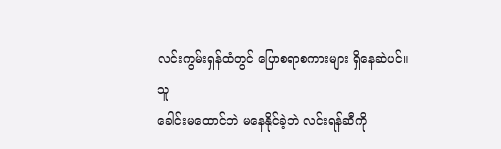လင်းကွမ်းရှန်ထံတွင် ပြောစရာစကားများ ရှိနေဆဲပင်။
သူ
ခေါင်းမထောင်ဘဲ မနေနိုင်ခဲ့ဘဲ လင်းရန်ဆီကို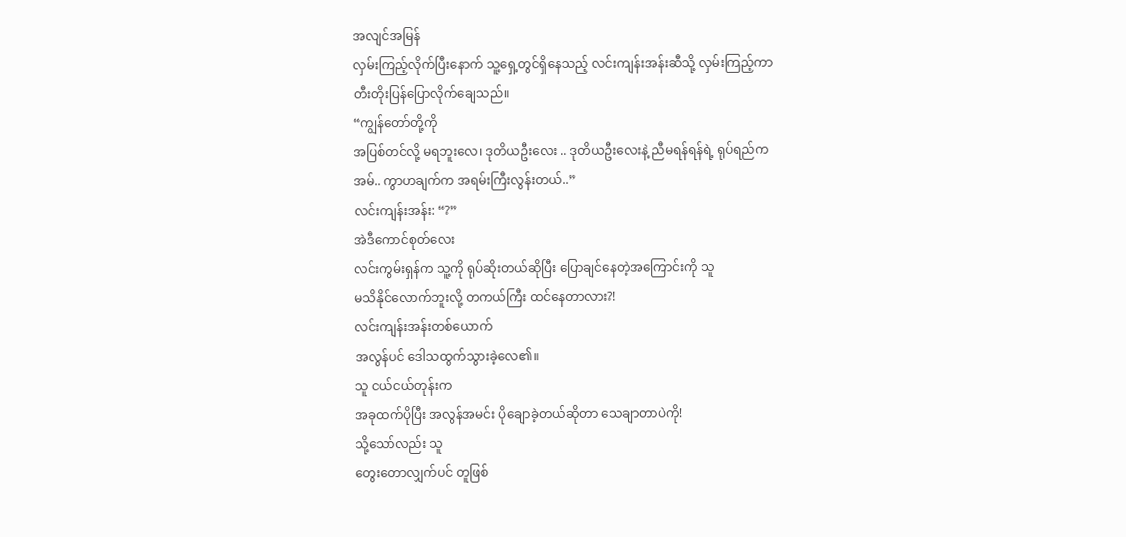အလျင်အမြန်
လှမ်းကြည့်လိုက်ပြီးနောက် သူ့ရှေ့တွင်ရှိနေသည့် လင်းကျန်းအန်းဆီသို့ လှမ်းကြည့်ကာ
တီးတိုးပြန်ပြောလိုက်ချေသည်။
“ကျွန်တော်တို့ကို
အပြစ်တင်လို့ မရဘူးလေ၊ ဒုတိယဦးလေး .. ဒုတိယဦးလေးနဲ့ ညီမရန်ရန်ရဲ့ ရုပ်ရည်က
အမ်.. ကွာဟချက်က အရမ်းကြီးလွန်းတယ်..”
လင်းကျန်းအန်း: “?”
အဲဒီကောင်စုတ်လေး
လင်းကွမ်းရှန်က သူ့ကို ရုပ်ဆိုးတယ်ဆိုပြီး ပြောချင်နေတဲ့အကြောင်းကို သူ
မသိနိုင်လောက်ဘူးလို့ တကယ်ကြီး ထင်နေတာလား?!
လင်းကျန်းအန်းတစ်ယောက်
အလွန်ပင် ဒေါသထွက်သွားခဲ့လေ၏။
သူ ငယ်ငယ်တုန်းက
အခုထက်ပိုပြီး အလွန်အမင်း ပိုချောခဲ့တယ်ဆိုတာ သေချာတာပဲကို!
သို့သော်လည်း သူ
တွေးတောလျှက်ပင် တူဖြစ်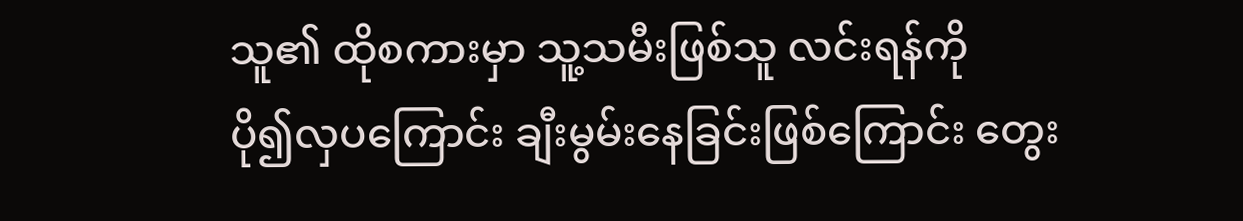သူ၏ ထိုစကားမှာ သူ့သမီးဖြစ်သူ လင်းရန်ကို
ပို၍လှပကြောင်း ချီးမွမ်းနေခြင်းဖြစ်ကြောင်း တွေး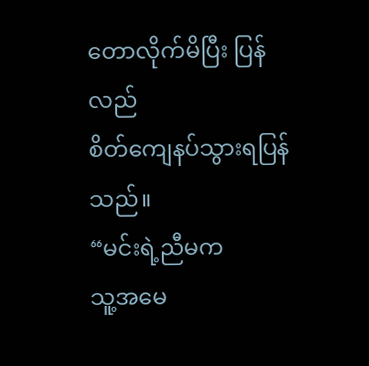တောလိုက်မိပြီး ပြန်လည်
စိတ်ကျေနပ်သွားရပြန်သည်။
“မင်းရဲ့ညီမက
သူ့အမေ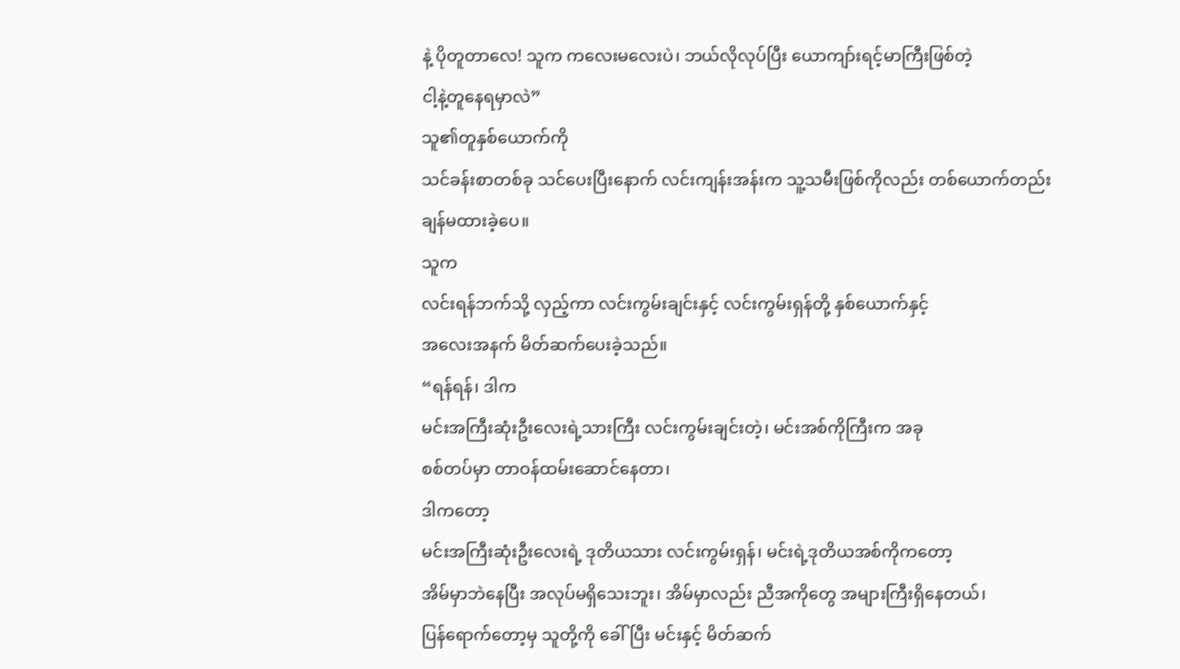နဲ့ ပိုတူတာလေ! သူက ကလေးမလေးပဲ၊ ဘယ်လိုလုပ်ပြီး ယောကျာ်းရင့်မာကြီးဖြစ်တဲ့
ငါ့နဲ့တူနေရမှာလဲ”
သူ၏တူနှစ်ယောက်ကို
သင်ခန်းစာတစ်ခု သင်ပေးပြီးနောက် လင်းကျန်းအန်းက သူ့သမီးဖြစ်ကိုလည်း တစ်ယောက်တည်း
ချန်မထားခဲ့ပေ။
သူက
လင်းရန်ဘက်သို့ လှည့်ကာ လင်းကွမ်းချင်းနှင့် လင်းကွမ်းရှန်တို့ နှစ်ယောက်နှင့်
အလေးအနက် မိတ်ဆက်ပေးခဲ့သည်။
“ရန်ရန်၊ ဒါက
မင်းအကြီးဆုံးဦးလေးရဲ့သားကြီး လင်းကွမ်းချင်းတဲ့၊ မင်းအစ်ကိုကြီးက အခု
စစ်တပ်မှာ တာဝန်ထမ်းဆောင်နေတာ၊
ဒါကတော့
မင်းအကြီးဆုံးဦးလေးရဲ့ ဒုတိယသား လင်းကွမ်းရှန်၊ မင်းရဲ့ဒုတိယအစ်ကိုကတော့
အိမ်မှာဘဲနေပြီး အလုပ်မရှိသေးဘူး၊ အိမ်မှာလည်း ညီအကိုတွေ အများကြီးရှိနေတယ်၊
ပြန်ရောက်တော့မှ သူတို့ကို ခေါ်ပြီး မင်းနှင့် မိတ်ဆက်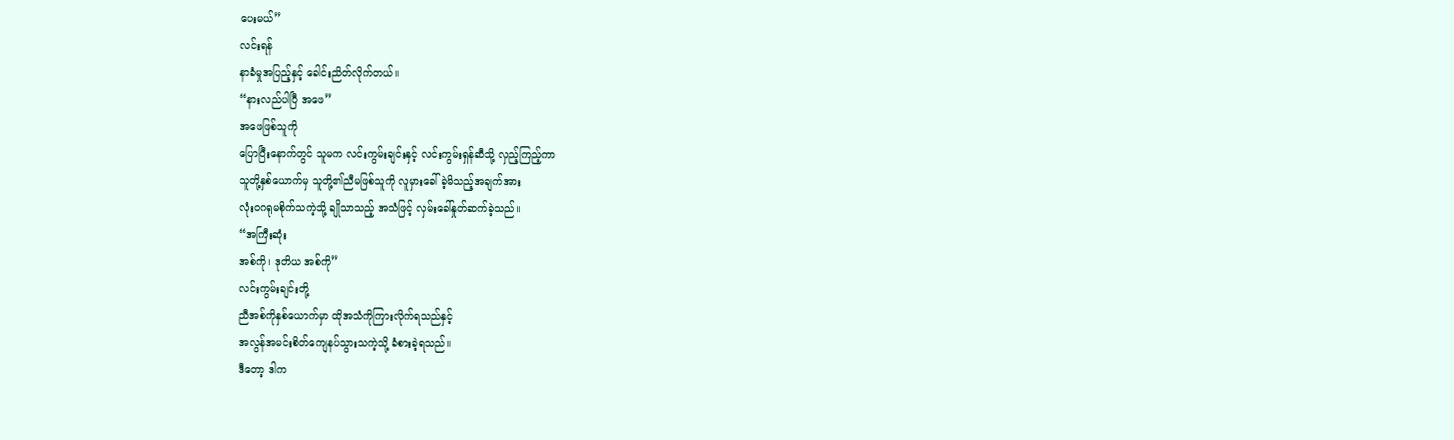ပေးမယ်”
လင်းရန်
နာခံမှုအပြည့်နှင့် ခေါင်းညိတ်လိုက်တယ်။
“နားလည်ပါပြီ အဖေ”
အဖေဖြစ်သူကို
ပြောပြီးနောက်တွင် သူမက လင်းကွမ်းချင်းနှင့် လင်းကွမ်းရှန်ဆီသို့ လှည့်ကြည့်ကာ
သူတို့နှစ်ယောက်မှ သူတို့၏ညီမဖြစ်သူကို လူမှားခေါ်ခဲ့မိသည့်အချက်အား
လုံးဝဂရုမစိုက်သကဲ့သို့ ချိုသာသည့် အသံဖြင့် လှမ်းခေါ်နှုတ်ဆက်ခဲ့သည်။
“အကြီးဆုံး
အစ်ကို၊ ဒုတိယ အစ်ကို”
လင်းကွမ်းချင်းတို့
ညီအစ်ကိုနှစ်ယောက်မှာ ထိုအသံကိုကြားလိုက်ရသည်နှင့်
အလွန်အမင်းစိတ်ကျေနပ်သွားသကဲ့သို့ ခံစားခဲ့ရသည်။
ဒီတော့ ဒါက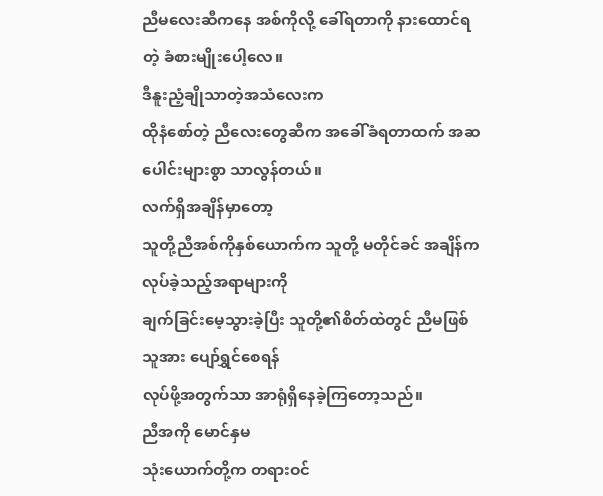ညီမလေးဆီကနေ အစ်ကိုလို့ ခေါ်ရတာကို နားထောင်ရတဲ့ ခံစားမျိုးပေါ့လေ။
ဒီနူးညံ့ချိုသာတဲ့အသံလေးက
ထိုနံစော်တဲ့ ညီလေးတွေဆီက အခေါ်ခံရတာထက် အဆပေါင်းများစွာ သာလွန်တယ်။
လက်ရှိအချိန်မှာတော့
သူတို့ညီအစ်ကိုနှစ်ယောက်က သူတို့ မတိုင်ခင် အချိန်ကလုပ်ခဲ့သည့်အရာများကို
ချက်ခြင်းမေ့သွားခဲ့ပြီး သူတို့၏စိတ်ထဲတွင် ညီမဖြစ်သူအား ပျော်ရွှင်စေရန်
လုပ်ဖို့အတွက်သာ အာရုံရှိနေခဲ့ကြတော့သည်။
ညီအကို မောင်နှမ
သုံးယောက်တို့က တရားဝင်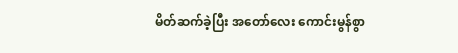မိတ်ဆက်ခဲ့ပြီး အတော်လေး ကောင်းမွန်စွာ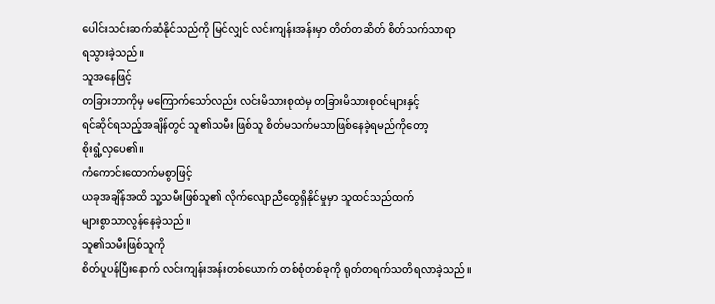ပေါင်းသင်းဆက်ဆံနိုင်သည်ကို မြင်လျှင် လင်းကျန်းအန်းမှာ တိတ်တဆိတ် စိတ်သက်သာရာ
ရသွားခဲ့သည်။
သူအနေဖြင့်
တခြားဘာကိုမှ မကြောက်သော်လည်း လင်းမိသားစုထဲမှ တခြားမိသားစုဝင်များနှင့်
ရင်ဆိုင်ရသည့်အချိန်တွင် သူ၏သမီး ဖြစ်သူ စိတ်မသက်မသာဖြစ်နေခဲ့ရမည်ကိုတော့
စိုးရွံ့လှပေ၏။
ကံကောင်းထောက်မစွာဖြင့်
ယခုအချိန်အထိ သူ့သမီးဖြစ်သူ၏ လိုက်လျောညီထွေရှိနိုင်မှုမှာ သူထင်သည်ထက်
များစွာသာလွန်နေခဲ့သည်။
သူ၏သမီးဖြစ်သူကို
စိတ်ပူပန်ပြီးနောက် လင်းကျန်းအန်းတစ်ယောက် တစ်စုံတစ်ခုကို ရုတ်တရက်သတိရလာခဲ့သည်။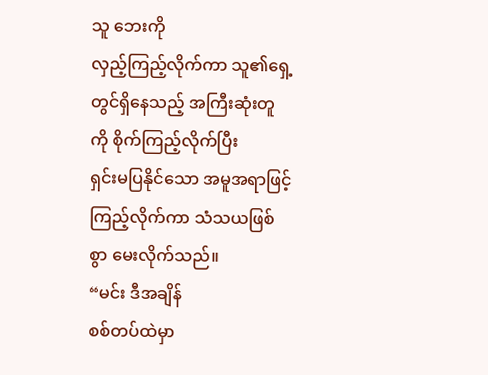သူ ဘေးကို
လှည့်ကြည့်လိုက်ကာ သူ၏ရှေ့တွင်ရှိနေသည့် အကြီးဆုံးတူကို စိုက်ကြည့်လိုက်ပြီး
ရှင်းမပြနိုင်သော အမူအရာဖြင့် ကြည့်လိုက်ကာ သံသယဖြစ်စွာ မေးလိုက်သည်။
“မင်း ဒီအချိန်
စစ်တပ်ထဲမှာ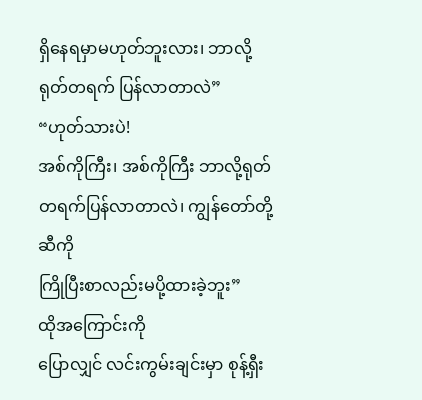ရှိနေရမှာမဟုတ်ဘူးလား၊ ဘာလို့ ရုတ်တရက် ပြန်လာတာလဲ”
“ဟုတ်သားပဲ!
အစ်ကိုကြီး၊ အစ်ကိုကြီး ဘာလို့ရုတ်တရက်ပြန်လာတာလဲ၊ ကျွန်တော်တို့ဆီကို
ကြိုပြီးစာလည်းမပို့ထားခဲ့ဘူး”
ထိုအကြောင်းကို
ပြောလျှင် လင်းကွမ်းချင်းမှာ စုန့်ရှီး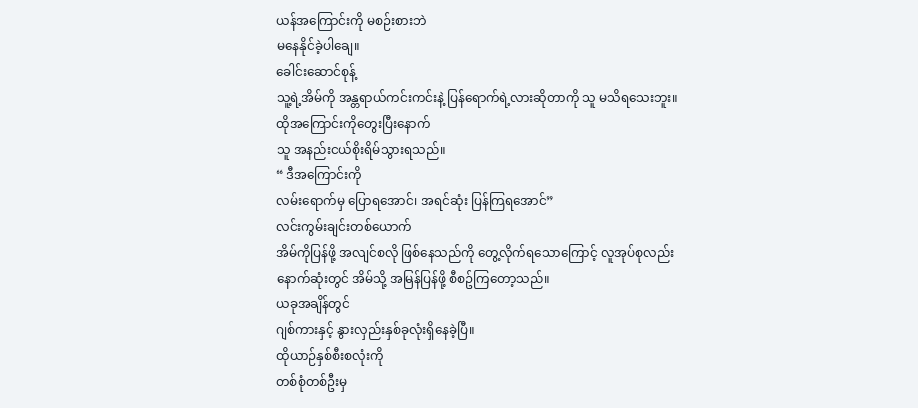ယန်အကြောင်းကို မစဉ်းစားဘဲ
မနေနိုင်ခဲ့ပါချေ။
ခေါင်းဆောင်စုန့်
သူ့ရဲ့အိမ်ကို အန္တရာယ်ကင်းကင်းနဲ့ ပြန်ရောက်ရဲ့လားဆိုတာကို သူ မသိရသေးဘူး။
ထိုအကြောင်းကိုတွေးပြီးနောက်
သူ အနည်းငယ်စိုးရိမ်သွားရသည်။
“ ဒီအကြောင်းကို
လမ်းရောက်မှ ပြောရအောင်၊ အရင်ဆုံး ပြန်ကြရအောင်”
လင်းကွမ်းချင်းတစ်ယောက်
အိမ်ကိုပြန်ဖို့ အလျင်စလို ဖြစ်နေသည်ကို တွေ့လိုက်ရသောကြောင့် လူအုပ်စုလည်း
နောက်ဆုံးတွင် အိမ်သို့ အမြန်ပြန်ဖို့ စီစဥ်ကြတော့သည်။
ယခုအချိန်တွင်
ဂျစ်ကားနှင့် နွားလှည်းနှစ်ခုလုံးရှိနေခဲ့ပြီ။
ထိုယာဉ်နှစ်စီးစလုံးကို
တစ်စုံတစ်ဦးမှ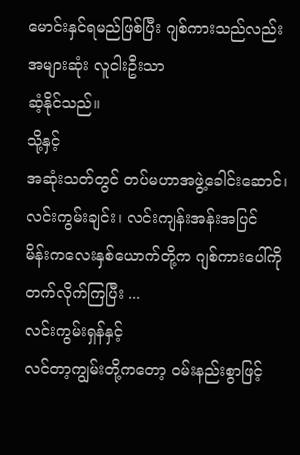မောင်းနှင်ရမည်ဖြစ်ပြီး ဂျစ်ကားသည်လည်း အများဆုံး လူငါးဦးသာ
ဆံ့နိုင်သည်။
သို့နှင့်
အဆုံးသတ်တွင် တပ်မဟာအဖွဲ့ခေါင်းဆောင်၊ လင်းကွမ်းချင်း၊ လင်းကျန်းအန်းအပြင်
မိန်းကလေးနှစ်ယောက်တို့က ဂျစ်ကားပေါ်ကိုတက်လိုက်ကြပြီး ...
လင်းကွမ်းရှန်နှင့်
လင်တာ့ကျွမ်းတို့ကတော့ ဝမ်းနည်းစွာဖြင့်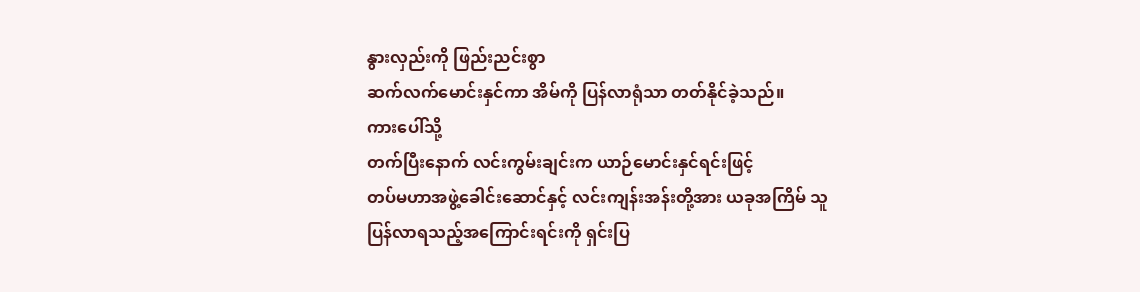နွားလှည်းကို ဖြည်းညင်းစွာ
ဆက်လက်မောင်းနှင်ကာ အိမ်ကို ပြန်လာရုံသာ တတ်နိုင်ခဲ့သည်။
ကားပေါ်သို့
တက်ပြီးနောက် လင်းကွမ်းချင်းက ယာဉ်မောင်းနှင်ရင်းဖြင့်
တပ်မဟာအဖွဲ့ခေါင်းဆောင်နှင့် လင်းကျန်းအန်းတို့အား ယခုအကြိမ် သူ
ပြန်လာရသည့်အကြောင်းရင်းကို ရှင်းပြ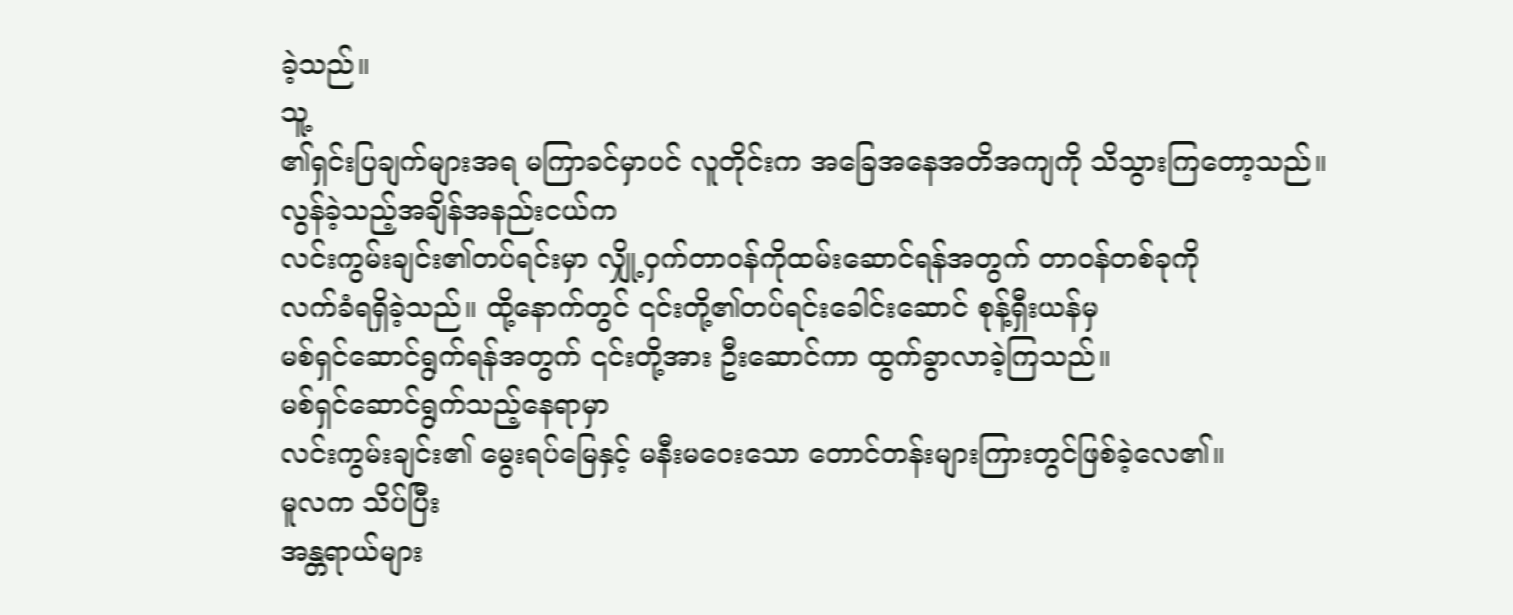ခဲ့သည်။
သူ့
၏ရှင်းပြချက်များအရ မကြာခင်မှာပင် လူတိုင်းက အခြေအနေအတိအကျကို သိသွားကြတော့သည်။
လွန်ခဲ့သည့်အချိန်အနည်းငယ်က
လင်းကွမ်းချင်း၏တပ်ရင်းမှာ လျှို့ဝှက်တာဝန်ကိုထမ်းဆောင်ရန်အတွက် တာဝန်တစ်ခုကို
လက်ခံရရှိခဲ့သည်။ ထို့နောက်တွင် ၎င်းတို့၏တပ်ရင်းခေါင်းဆောင် စုန့်ရှီးယန်မှ
မစ်ရှင်ဆောင်ရွက်ရန်အတွက် ၎င်းတို့အား ဦးဆောင်ကာ ထွက်ခွာလာခဲ့ကြသည်။
မစ်ရှင်ဆောင်ရွက်သည့်နေရာမှာ
လင်းကွမ်းချင်း၏ မွေးရပ်မြေနှင့် မနီးမဝေးသော တောင်တန်းများကြားတွင်ဖြစ်ခဲ့လေ၏။
မူလက သိပ်ပြီး
အန္တရာယ်များ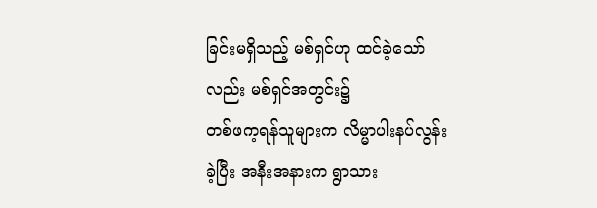ခြင်းမရှိသည့် မစ်ရှင်ဟု ထင်ခဲ့သော်လည်း မစ်ရှင်အတွင်း၌
တစ်ဖက့ရန်သူများက လိမ္မာပါးနပ်လွန်းခဲ့ပြီး အနီးအနားက ရွာသား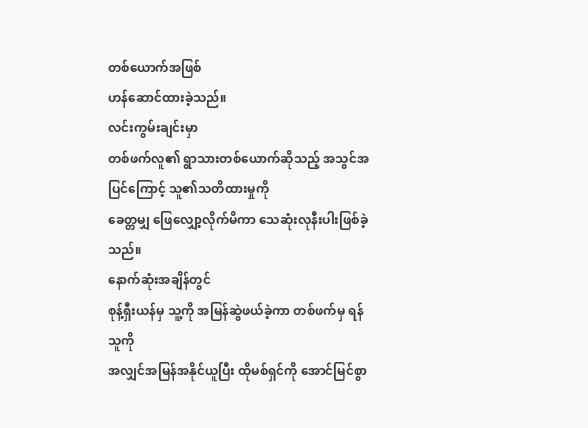တစ်ယောက်အဖြစ်
ဟန်ဆောင်ထားခဲ့သည်။
လင်းကွမ်းချင်းမှာ
တစ်ဖက်လူ၏ ရွာသားတစ်ယောက်ဆိုသည့် အသွင်အပြင်ကြောင့် သူ၏သတိထားမှုကို
ခေတ္တမျှ ဖြေလျှော့လိုက်မိကာ သေဆုံးလုနီးပါးဖြစ်ခဲ့သည်။
နောက်ဆုံးအချိန်တွင်
စုန့်ရှီးယန်မှ သူ့ကို အမြန်ဆွဲဖယ်ခဲ့ကာ တစ်ဖက်မှ ရန်သူကို
အလျှင်အမြန်အနိုင်ယူပြီး ထိုမစ်ရှင်ကို အောင်မြင်စွာ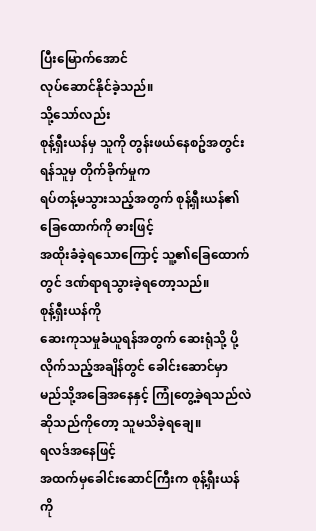ပြီးမြောက်အောင်
လုပ်ဆောင်နိုင်ခဲ့သည်။
သို့သော်လည်း
စုန့်ရှီးယန်မှ သူကို တွန်းဖယ်နေစဥ်အတွင်း ရန်သူမှ တိုက်ခိုက်မှုက
ရပ်တန့်မသွားသည့်အတွက် စုန့်ရှီးယန်၏ ခြေထောက်ကို ဓားဖြင့်
အထိုးခံခဲ့ရသောကြောင့် သူ့၏ခြေထောက်တွင် ဒဏ်ရာရသွားခဲ့ရတော့သည်။
စုန့်ရှီးယန်ကို
ဆေးကုသမှုခံယူရန်အတွက် ဆေးရုံသို့ ပို့လိုက်သည့်အချိန်တွင် ခေါင်းဆောင်မှာ
မည်သို့အခြေအနေနှင့် ကြုံတွေ့ခဲ့ရသည်လဲဆိုသည်ကိုတော့ သူမသိခဲ့ရချေ။
ရလဒ်အနေဖြင့်
အထက်မှခေါင်းဆောင်ကြီးက စုန့်ရှီးယန်ကို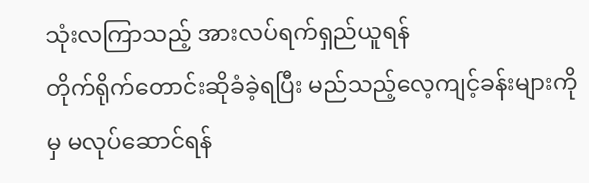သုံးလကြာသည့် အားလပ်ရက်ရှည်ယူရန်
တိုက်ရိုက်တောင်းဆိုခံခဲ့ရပြီး မည်သည့်လေ့ကျင့်ခန်းများကိုမှ မလုပ်ဆောင်ရန်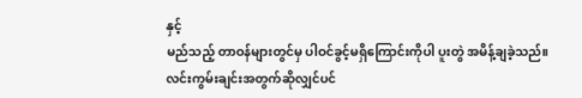နှင့်
မည်သည့် တာဝန်များတွင်မှ ပါဝင်ခွင့်မရှိကြောင်းကိုပါ ပူးတွဲ အမိန့်ချခဲ့သည်။
လင်းကွမ်းချင်းအတွက်ဆိုလျှင်ပင်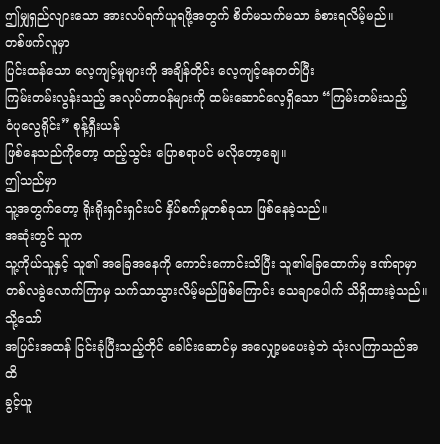ဤမျှရှည်လျားသော အားလပ်ရက်ယူရဖို့အတွက် စိတ်မသက်မသာ ခံစားရလိမ့်မည်။
တစ်ဖက်လူမှာ
ပြင်းထန်သော လေ့ကျင့်မှုများကို အချိန်တိုင်း လေ့ကျင့်နေတတ်ပြီး
ကြမ်းတမ်းလွန်းသည့် အလုပ်တာဝန်များကို ထမ်းဆောင်လေ့ရှိသော “ကြမ်းတမ်းသည့်
ဝံပုလွေရိုင်း” စုန့်ရှီးယန်
ဖြစ်နေသည်ကိုတော့ ထည့်သွင်း ပြောစရာပင် မလိုတော့ချေ။
ဤသည်မှာ
သူ့အတွက်တော့ ရိုးရိုးရှင်းရှင်းပင် နှိပ်စက်မှုတစ်ခုသာ ဖြစ်နေခဲ့သည်။
အဆုံးတွင် သူက
သူ့ကိုယ်သူနှင့် သူ၏ အခြေအနေကို ကောင်းကောင်းသိပြီး သူ၏ခြေထောက်မှ ဒဏ်ရာမှာ
တစ်လခွဲလောက်ကြာမှ သက်သာသွားလိမ့်မည်ဖြစ်ကြောင်း သေချာပေါက် သိရှိထားခဲ့သည်။
သို့သော်
အပြင်းအထန် ငြင်းခုံပြီးသည့်တိုင် ခေါင်းဆောင်မှ အလျှော့မပေးခဲ့ဘဲ သုံးလကြာသည်အထိ
ခွင့်ယူ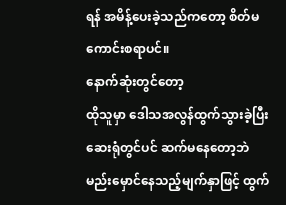ရန် အမိန့်ပေးခဲ့သည်ကတော့ စိတ်မကောင်းစရာပင်။
နောက်ဆုံးတွင်တော့
ထိုသူမှာ ဒေါသအလွန်ထွက်သွားခဲ့ပြီး ဆေးရုံတွင်ပင် ဆက်မနေတော့ဘဲ
မည်းမှောင်နေသည့်မျက်နှာဖြင့် ထွက်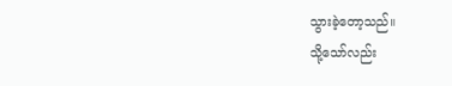သွားခဲ့တော့သည်။
သို့သော်လည်း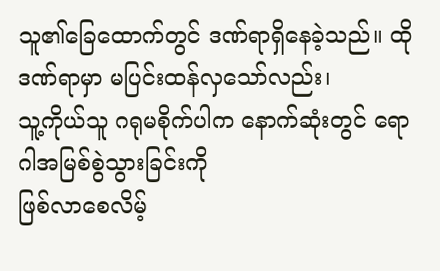သူ၏ခြေထောက်တွင် ဒဏ်ရာရှိနေခဲ့သည်။ ထိုဒဏ်ရာမှာ မပြင်းထန်လှသော်လည်း၊
သူ့ကိုယ်သူ ဂရုမစိုက်ပါက နောက်ဆုံးတွင် ရောဂါအမြစ်စွဲသွားခြင်းကို
ဖြစ်လာစေလိမ့်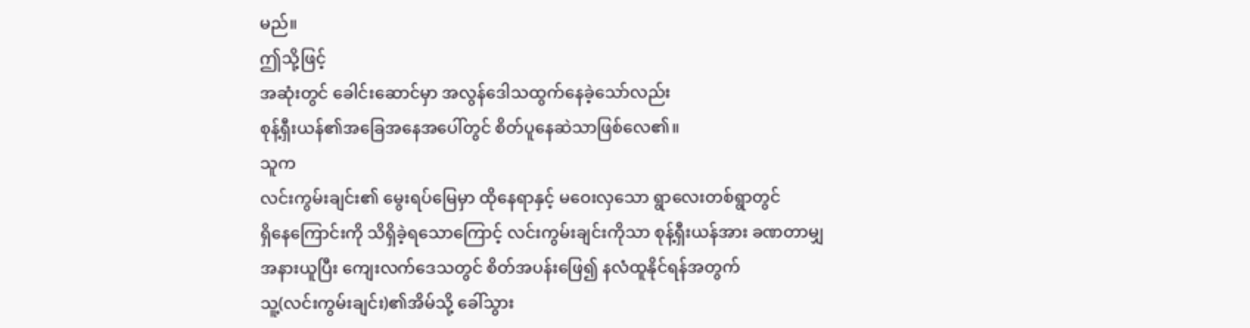မည်။
ဤသို့ဖြင့်
အဆုံးတွင် ခေါင်းဆောင်မှာ အလွန်ဒေါသထွက်နေခဲ့သော်လည်း
စုန့်ရှီးယန်၏အခြေအနေအပေါ်တွင် စိတ်ပူနေဆဲသာဖြစ်လေ၏။
သူက
လင်းကွမ်းချင်း၏ မွေးရပ်မြေမှာ ထိုနေရာနှင့် မဝေးလှသော ရွာလေးတစ်ရွာတွင်
ရှိနေကြောင်းကို သိရှိခဲ့ရသောကြောင့် လင်းကွမ်းချင်းကိုသာ စုန့်ရှီးယန်အား ခဏတာမျှ
အနားယူပြီး ကျေးလက်ဒေသတွင် စိတ်အပန်းဖြေ၍ နလံထူနိုင်ရန်အတွက်
သူ့(လင်းကွမ်းချင်း)၏အိမ်သို့ ခေါ်သွား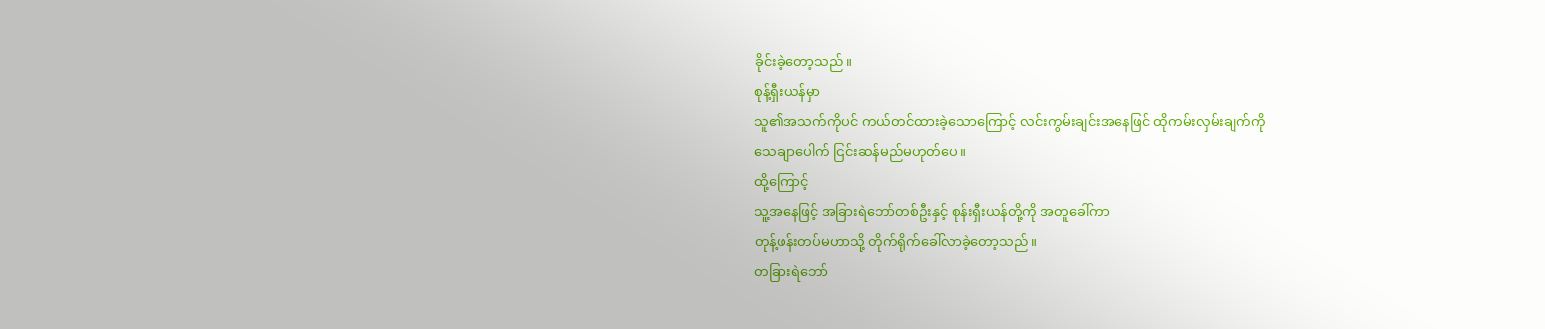ခိုင်းခဲ့တော့သည်။
စုန့်ရှီးယန်မှာ
သူ၏အသက်ကိုပင် ကယ်တင်ထားခဲ့သောကြောင့် လင်းကွမ်းချင်းအနေဖြင် ထိုကမ်းလှမ်းချက်ကို
သေချာပေါက် ငြင်းဆန်မည်မဟုတ်ပေ။
ထို့ကြောင့်
သူ့အနေဖြင့် အခြားရဲဘော်တစ်ဦးနှင့် စုန်းရှီးယန်တို့ကို အတူခေါ်ကာ
တုန့်ဖန်းတပ်မဟာသို့ တိုက်ရိုက်ခေါ်လာခဲ့တော့သည်။
တခြားရဲဘော်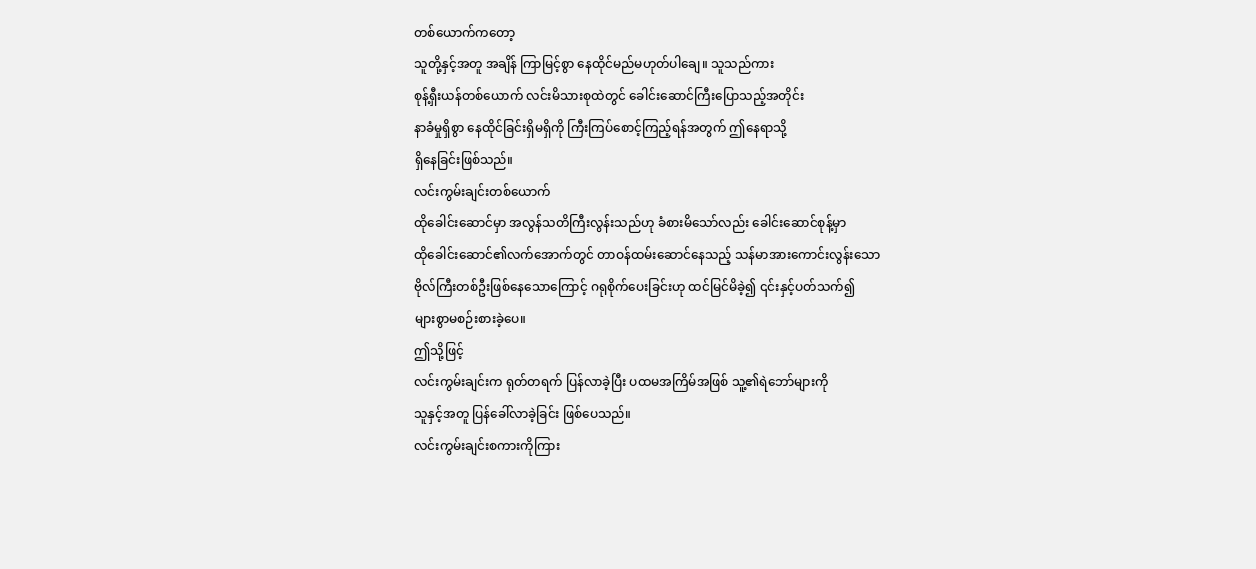တစ်ယောက်ကတော့
သူတို့နှင့်အတူ အချိန် ကြာမြင့်စွာ နေထိုင်မည်မဟုတ်ပါချေ။ သူသည်ကား
စုန့်ရှီးယန်တစ်ယောက် လင်းမိသားစုထဲတွင် ခေါင်းဆောင်ကြီးပြောသည့်အတိုင်း
နာခံမှုရှိစွာ နေထိုင်ခြင်းရှိမရှိကို ကြီးကြပ်စောင့်ကြည့်ရန်အတွက် ဤနေရာသို့
ရှိနေခြင်းဖြစ်သည်။
လင်းကွမ်းချင်းတစ်ယောက်
ထိုခေါင်းဆောင်မှာ အလွန်သတိကြီးလွန်းသည်ဟု ခံစားမိသော်လည်း ခေါင်းဆောင်စုန့်မှာ
ထိုခေါင်းဆောင်၏လက်အောက်တွင် တာဝန်ထမ်းဆောင်နေသည့် သန်မာအားကောင်းလွန်းသော
ဗိုလ်ကြီးတစ်ဦးဖြစ်နေသောကြောင့် ဂရုစိုက်ပေးခြင်းဟု ထင်မြင်မိခဲ့၍ ၎င်းနှင့်ပတ်သက်၍
များစွာမစဉ်းစားခဲ့ပေ။
ဤသို့ဖြင့်
လင်းကွမ်းချင်းက ရုတ်တရက် ပြန်လာခဲ့ပြီး ပထမအကြိမ်အဖြစ် သူ့၏ရဲဘော်များကို
သူနှင့်အတူ ပြန်ခေါ်လာခဲ့ခြင်း ဖြစ်ပေသည်။
လင်းကွမ်းချင်းစကားကိုကြား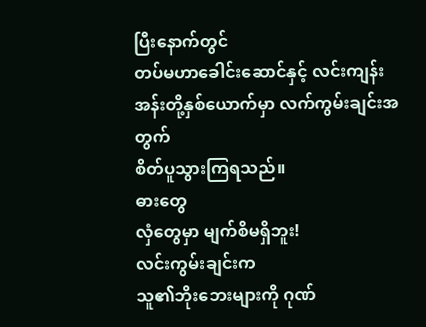ပြီးနောက်တွင်
တပ်မဟာခေါင်းဆောင်နှင့် လင်းကျန်းအန်းတို့နှစ်ယောက်မှာ လက်ကွမ်းချင်းအတွက်
စိတ်ပူသွားကြရသည်။
ဓားတွေ
လှံတွေမှာ မျက်စိမရှိဘူး!
လင်းကွမ်းချင်းက
သူ၏ဘိုးဘေးများကို ဂုဏ်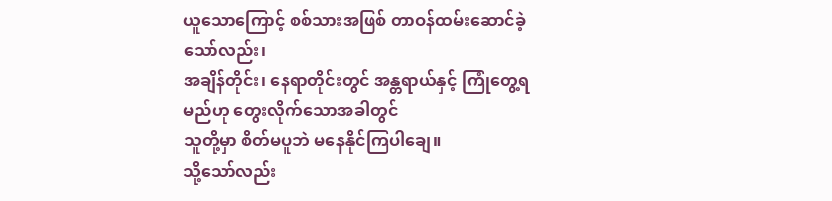ယူသောကြောင့် စစ်သားအဖြစ် တာဝန်ထမ်းဆောင်ခဲ့သော်လည်း၊
အချိန်တိုင်း၊ နေရာတိုင်းတွင် အန္တရာယ်နှင့် ကြုံတွေ့ရမည်ဟု တွေးလိုက်သောအခါတွင်
သူတို့မှာ စိတ်မပူဘဲ မနေနိုင်ကြပါချေ။
သို့သော်လည်း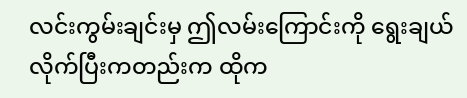လင်းကွမ်းချင်းမှ ဤလမ်းကြောင်းကို ရွေးချယ်လိုက်ပြီးကတည်းက ထိုက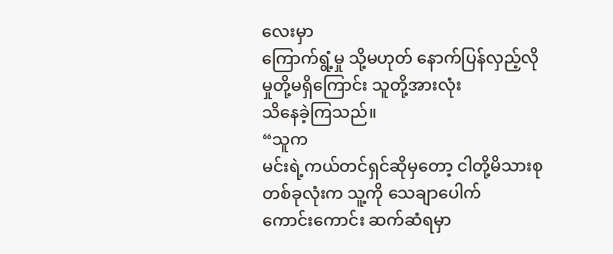လေးမှာ
ကြောက်ရွံ့မှု သို့မဟုတ် နောက်ပြန်လှည့်လိုမှုတို့မရှိကြောင်း သူတို့အားလုံး
သိနေခဲ့ကြသည်။
“သူက
မင်းရဲ့ကယ်တင်ရှင်ဆိုမှတော့ ငါတို့မိသားစုတစ်ခုလုံးက သူ့ကို သေချာပေါက်
ကောင်းကောင်း ဆက်ဆံရမှာ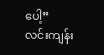ပေါ့”
လင်းကျန်း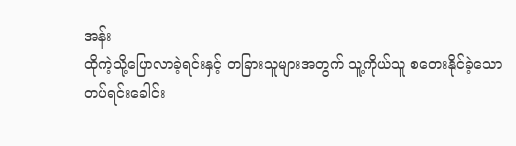အန်း
ထိုကဲ့သို့ပြောလာခဲ့ရင်းနှင့် တခြားသူများအတွက် သူ့ကိုယ်သူ စတေးနိုင်ခဲ့သော
တပ်ရင်းခေါင်း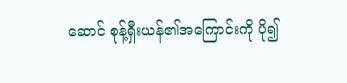ဆောင် စုန့်ရှီးယန်၏အကြောင်းကို ပို၍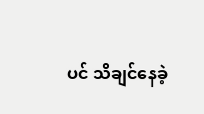ပင် သိချင်နေခဲ့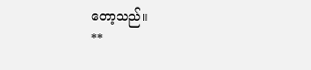တော့သည်။
**